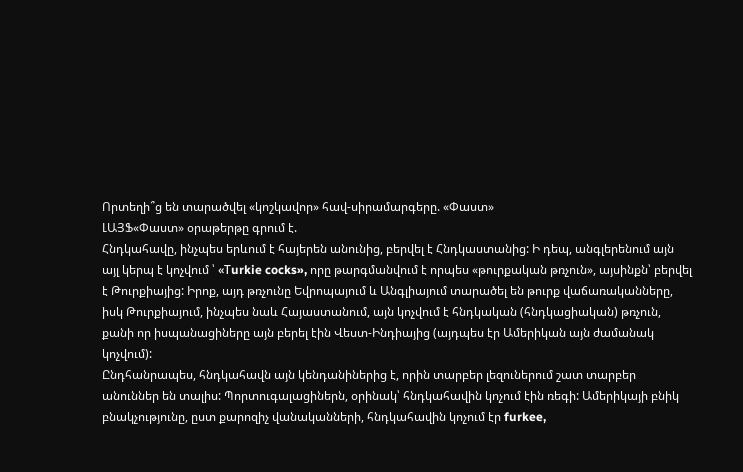Որտեղի՞ց են տարածվել «կոշկավոր» հավ-սիրամարգերը. «Փաստ»
ԼԱՅՖ«Փաստ» օրաթերթը գրում է.
Հնդկահավը, ինչպես երևում է հայերեն անունից, բերվել է Հնդկաստանից: Ի դեպ, անգլերենում այն այլ կերպ է կոչվում ՝ «Тurkie cocks», որը թարգմանվում է որպես «թուրքական թռչուն», այսինքն՝ բերվել է Թուրքիայից: Իրոք, այդ թռչունը Եվրոպայում և Անգլիայում տարածել են թուրք վաճառականները, իսկ Թուրքիայում, ինչպես նաև Հայաստանում, այն կոչվում է հնդկական (հնդկացիական) թռչուն, քանի որ իսպանացիները այն բերել էին Վեստ-Ինդիայից (այդպես էր Ամերիկան այն ժամանակ կոչվում):
Ընդհանրապես, հնդկահավն այն կենդանիներից է, որին տարբեր լեզուներում շատ տարբեր անուններ են տալիս: Պորտուգալացիներն, օրինակ՝ հնդկահավին կոչում էին ռեգի: Ամերիկայի բնիկ բնակչությունը, ըստ քարոզիչ վանականների, հնդկահավին կոչում էր furkee,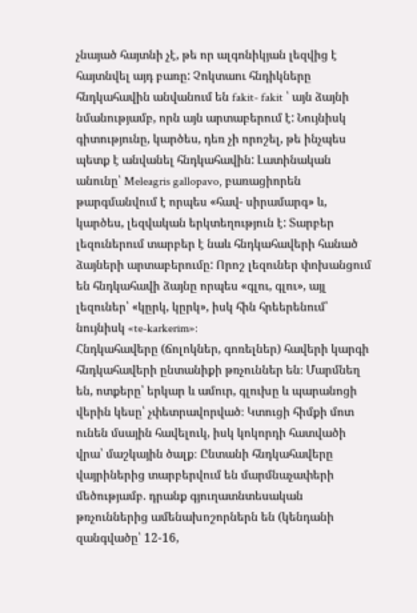չնայած հայտնի չէ, թե որ ալգոնիկյան լեզվից է հայտնվել այդ բառը: Չոկտաու հնդիկները հնդկահավին անվանում են fakit- fakit ՝ այն ձայնի նմանությամբ, որն այն արտաբերում է: Նույնիսկ գիտությունը, կարծես, դեռ չի որոշել, թե ինչպես պետք է անվանել հնդկահավին: Լատինական անունը՝ Meleagris gallopavo, բառացիորեն թարգմանվում է որպես «հավ- սիրամարգ» և, կարծես, լեզվական երկտեղություն է: Տարբեր լեզուներում տարբեր է նաև հնդկահավերի հանած ձայների արտաբերումը: Որոշ լեզուներ փոխանցում են հնդկահավի ձայնը որպես «գլու, գլու», այլ լեզուներ՝ «կըրկ, կըրկ», իսկ հին հրեերենում՝ նույնիսկ «te-karkerim»:
Հնդկահավերը (ճոլոկներ, գոռելներ) հավերի կարգի հնդկահավերի ընտանիքի թռչուններ են։ Մարմնեղ են, ոտքերը՝ երկար և ամուր, գլուխը և պարանոցի վերին կեսը՝ չփետրավորված։ Կտուցի հիմքի մոտ ունեն մսային հավելուկ, իսկ կոկորդի հատվածի վրա՝ մաշկային ծալք։ Ընտանի հնդկահավերը վայրիներից տարբերվում են մարմնաչափերի մեծությամբ. դրանք գյուղատնտեսական թռչուններից ամենախոշորներն են (կենդանի զանգվածը՝ 12-16,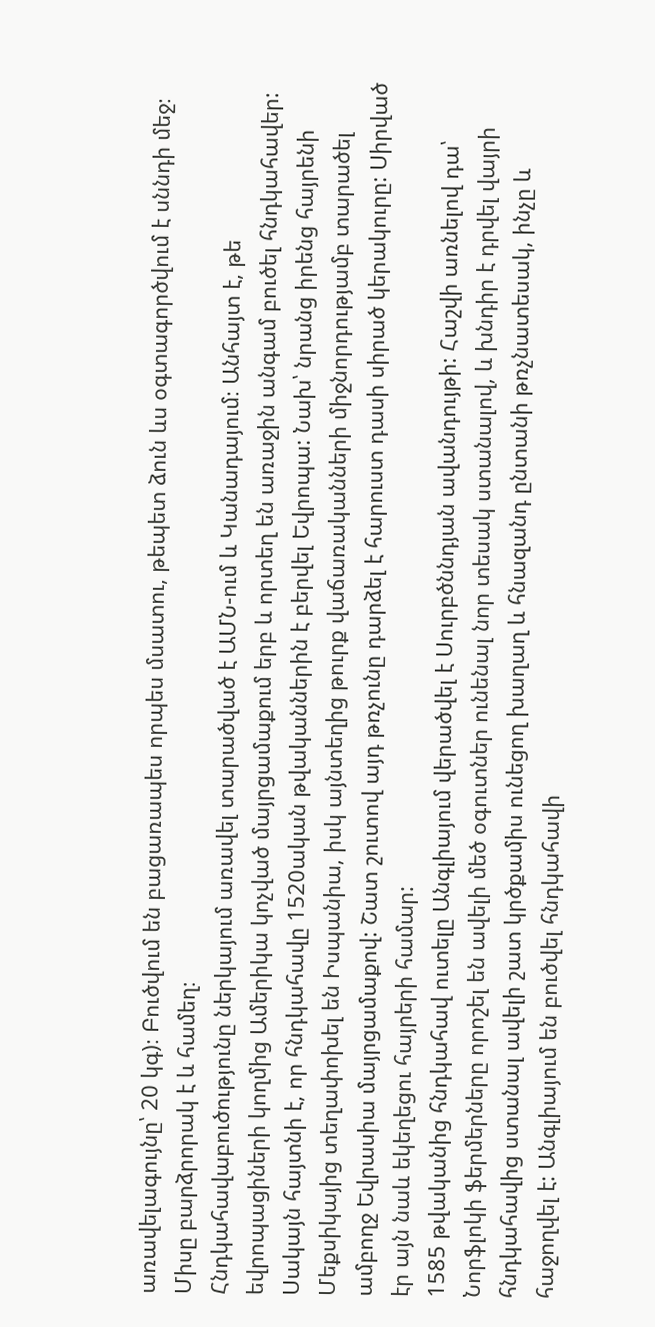առավելագույնը՝ 20 կգ)։ Բուծվում են բացառապես որպես մսատու, թեպետ ձուն ևս օգտագործվում է սննդի մեջ։ Միսը բարձրորակ է և համեղ։
Հնդկահավաբուծությունը ներկայում առավել տարածված է ԱՄՆ-ում և Կանադայում։ Անհայտ է, թե եվրոպացիների կողմից Ամերիկա կոչված մայրցամաքում երբ և որտեղ են առաջին անգամ բուծել հնդկահավեր: Սակայն հայտնի է, որ հնդկահավը 1520ական թվականներին է բերվել Եվրոպա: Նախ՝ նրանց իրենց հայրենի Մեքսիկայից տեղափոխել են Իսպանիա, իսկ այնտեղից թուրք վաճառականների միջնորդությամբ տարածել ամբողջ Եվրասիա մայրցամաքով: Շատ շուտով այդ թռչունը դարձել է հարուստ դասի սիրած կերակուրը: Սիրված էր այն նաև եկեղեցու հայրերի համար:
1585 թվականից հնդկահավ ուտելը Անգլիայում վերածվել է Սուրբծննդյան ավանդույթի: Հաշվի առնելով դա՝ Նորֆլոկի ֆերմերները որոշել են ավելի մեծ օգուտներ ունենալ նոր տեսակ ստանալով, և խնդիր է դրվել վայրի հնդկահավից ստանալ ավելի շատ կրծքամիս ունեցող խաղաղ և հնազանդ ընտանի թռչնատեսակ, ինչը և հաջողվել է: Անգլիայում են բուծվել հնդկահավի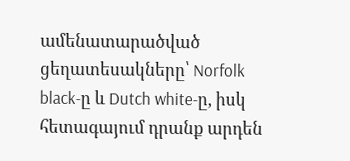ամենատարածված ցեղատեսակները՝ Norfolk black-ը և Dutch white-ը, իսկ հետագայում դրանք արդեն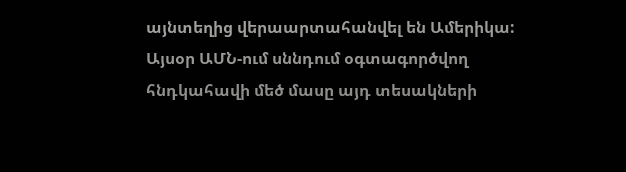այնտեղից վերաարտահանվել են Ամերիկա: Այսօր ԱՄՆ-ում սննդում օգտագործվող հնդկահավի մեծ մասը այդ տեսակների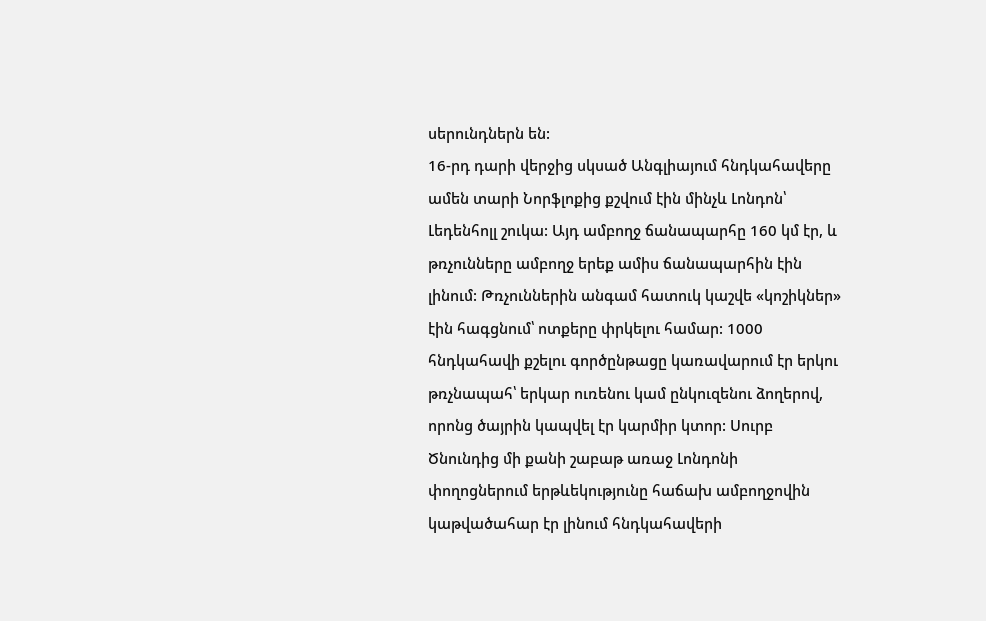սերունդներն են:
16-րդ դարի վերջից սկսած Անգլիայում հնդկահավերը ամեն տարի Նորֆլոքից քշվում էին մինչև Լոնդոն՝ Լեդենհոլլ շուկա: Այդ ամբողջ ճանապարհը 160 կմ էր, և թռչունները ամբողջ երեք ամիս ճանապարհին էին լինում: Թռչուններին անգամ հատուկ կաշվե «կոշիկներ» էին հագցնում՝ ոտքերը փրկելու համար: 1000 հնդկահավի քշելու գործընթացը կառավարում էր երկու թռչնապահ՝ երկար ուռենու կամ ընկուզենու ձողերով, որոնց ծայրին կապվել էր կարմիր կտոր: Սուրբ Ծնունդից մի քանի շաբաթ առաջ Լոնդոնի փողոցներում երթևեկությունը հաճախ ամբողջովին կաթվածահար էր լինում հնդկահավերի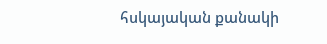հսկայական քանակի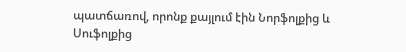պատճառով, որոնք քայլում էին Նորֆոլքից և Սուֆոլքից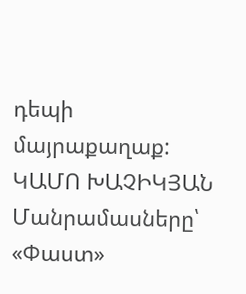դեպի մայրաքաղաք:
ԿԱՄՈ ԽԱՉԻԿՅԱՆ
Մանրամասները՝ «Փաստ»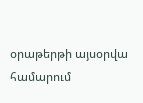օրաթերթի այսօրվա համարում